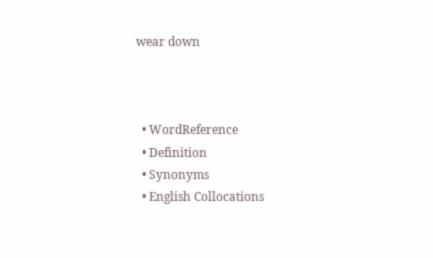wear down



  • WordReference
  • Definition
  • Synonyms
  • English Collocations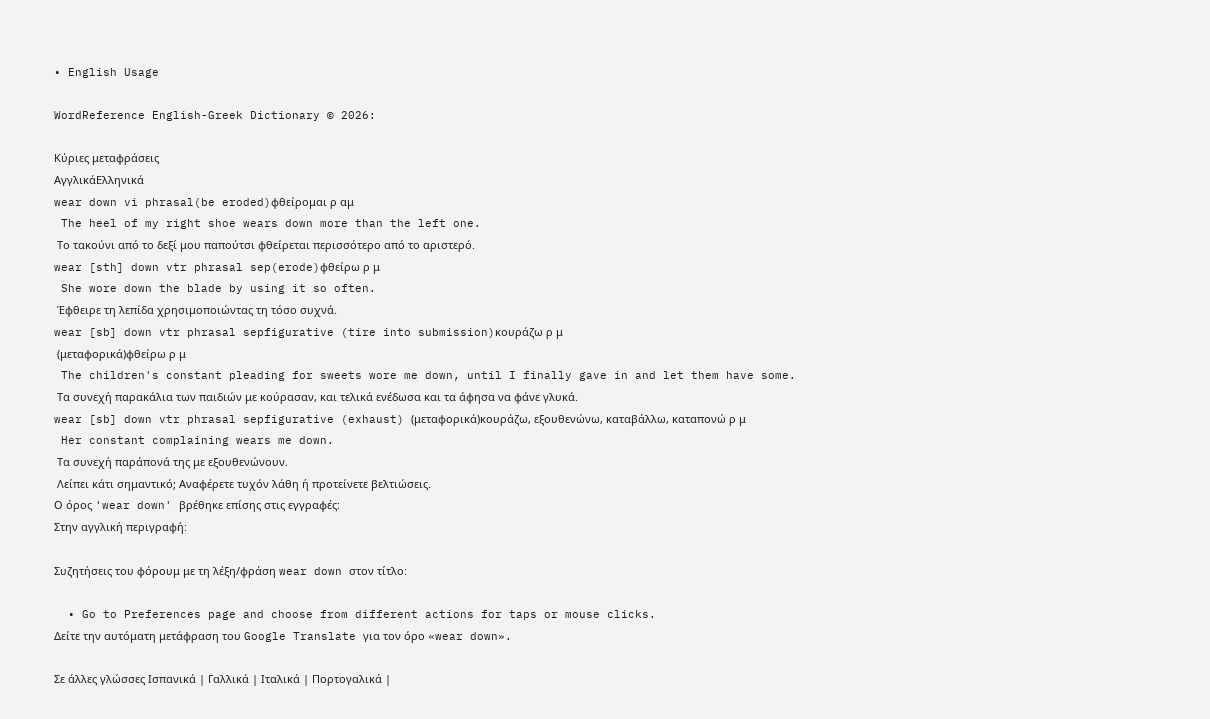• English Usage

WordReference English-Greek Dictionary © 2026:

Κύριες μεταφράσεις
ΑγγλικάΕλληνικά
wear down vi phrasal(be eroded)φθείρομαι ρ αμ
 The heel of my right shoe wears down more than the left one.
 Το τακούνι από το δεξί μου παπούτσι φθείρεται περισσότερο από το αριστερό.
wear [sth] down vtr phrasal sep(erode)φθείρω ρ μ
 She wore down the blade by using it so often.
 Έφθειρε τη λεπίδα χρησιμοποιώντας τη τόσο συχνά.
wear [sb] down vtr phrasal sepfigurative (tire into submission)κουράζω ρ μ
 (μεταφορικά)φθείρω ρ μ
 The children's constant pleading for sweets wore me down, until I finally gave in and let them have some.
 Τα συνεχή παρακάλια των παιδιών με κούρασαν, και τελικά ενέδωσα και τα άφησα να φάνε γλυκά.
wear [sb] down vtr phrasal sepfigurative (exhaust) (μεταφορικά)κουράζω, εξουθενώνω, καταβάλλω, καταπονώ ρ μ
 Her constant complaining wears me down.
 Τα συνεχή παράπονά της με εξουθενώνουν.
 Λείπει κάτι σημαντικό; Αναφέρετε τυχόν λάθη ή προτείνετε βελτιώσεις.
Ο όρος 'wear down' βρέθηκε επίσης στις εγγραφές:
Στην αγγλική περιγραφή:

Συζητήσεις του φόρουμ με τη λέξη/φράση wear down στον τίτλο:

  • Go to Preferences page and choose from different actions for taps or mouse clicks.
Δείτε την αυτόματη μετάφραση του Google Translate για τον όρο «wear down».

Σε άλλες γλώσσες Ισπανικά | Γαλλικά | Ιταλικά | Πορτογαλικά |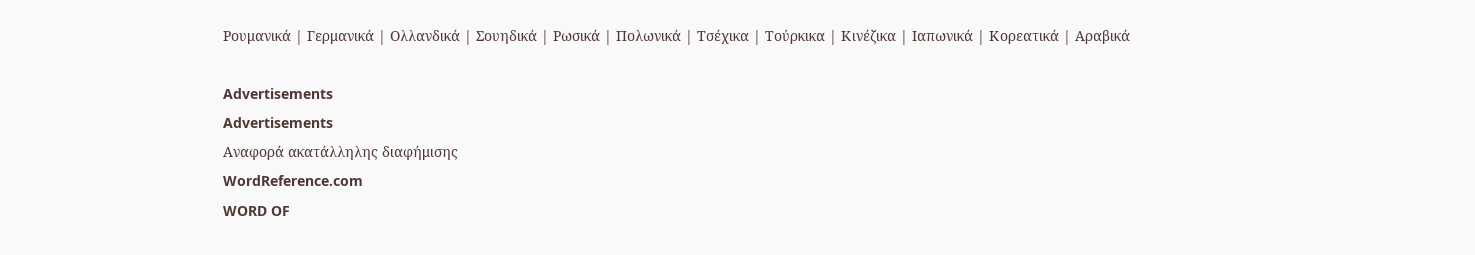Ρουμανικά | Γερμανικά | Ολλανδικά | Σουηδικά | Ρωσικά | Πολωνικά | Τσέχικα | Τούρκικα | Κινέζικα | Ιαπωνικά | Κορεατικά | Αραβικά

Advertisements
Advertisements
Αναφορά ακατάλληλης διαφήμισης
WordReference.com
WORD OF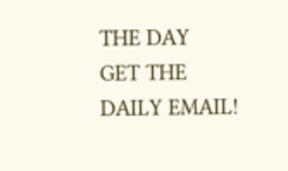THE DAY
GET THE DAILY EMAIL!